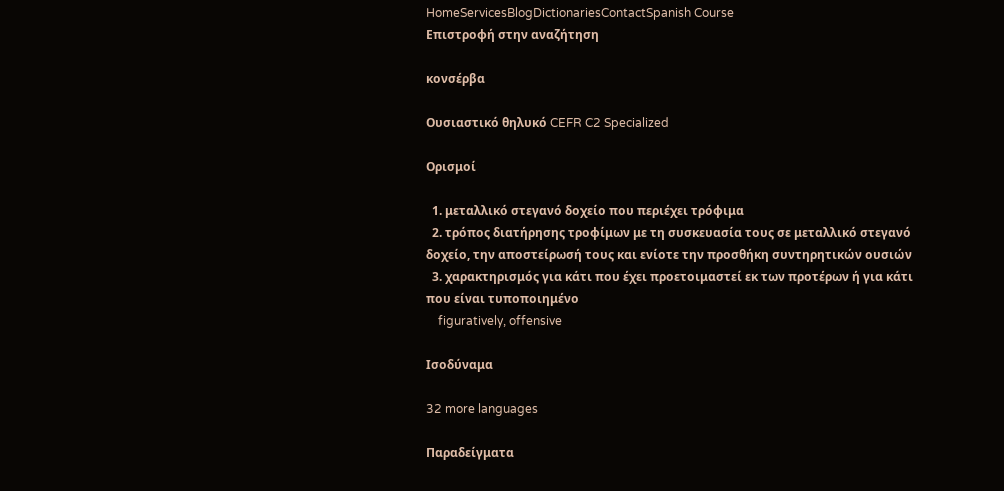HomeServicesBlogDictionariesContactSpanish Course
Επιστροφή στην αναζήτηση

κονσέρβα

Ουσιαστικό θηλυκό CEFR C2 Specialized

Ορισμοί

  1. μεταλλικό στεγανό δοχείο που περιέχει τρόφιμα
  2. τρόπος διατήρησης τροφίμων με τη συσκευασία τους σε μεταλλικό στεγανό δοχείο, την αποστείρωσή τους και ενίοτε την προσθήκη συντηρητικών ουσιών
  3. χαρακτηρισμός για κάτι που έχει προετοιμαστεί εκ των προτέρων ή για κάτι που είναι τυποποιημένο
    figuratively, offensive

Ισοδύναμα

32 more languages

Παραδείγματα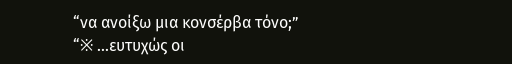“να ανοίξω μια κονσέρβα τόνο;”
“※ ...ευτυχώς οι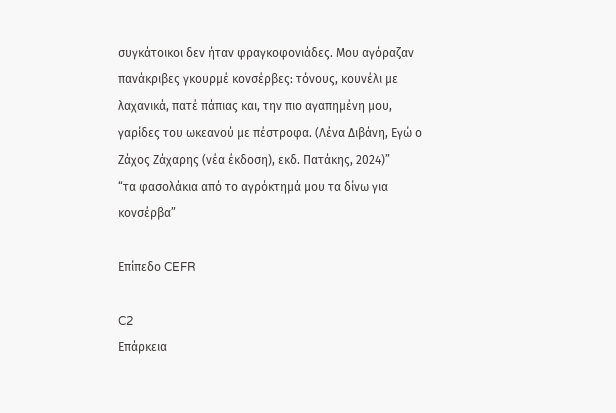συγκάτοικοι δεν ήταν φραγκοφονιάδες. Μου αγόραζαν πανάκριβες γκουρμέ κονσέρβες: τόνους, κουνέλι με λαχανικά, πατέ πάπιας και, την πιο αγαπημένη μου, γαρίδες του ωκεανού με πέστροφα. (Λένα Διβάνη, Εγώ ο Ζάχος Ζάχαρης (νέα έκδοση), εκδ. Πατάκης, 2024)”
“τα φασολάκια από το αγρόκτημά μου τα δίνω για κονσέρβα”

Επίπεδο CEFR

C2
Επάρκεια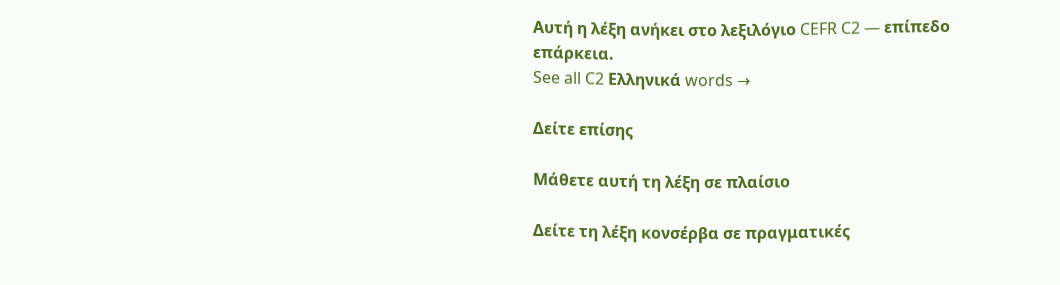Αυτή η λέξη ανήκει στο λεξιλόγιο CEFR C2 — επίπεδο επάρκεια.
See all C2 Ελληνικά words →

Δείτε επίσης

Μάθετε αυτή τη λέξη σε πλαίσιο

Δείτε τη λέξη κονσέρβα σε πραγματικές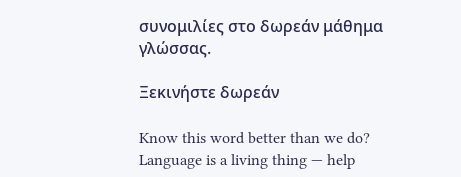συνομιλίες στο δωρεάν μάθημα γλώσσας.

Ξεκινήστε δωρεάν

Know this word better than we do? Language is a living thing — help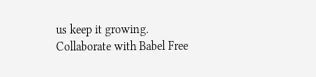us keep it growing. Collaborate with Babel Free